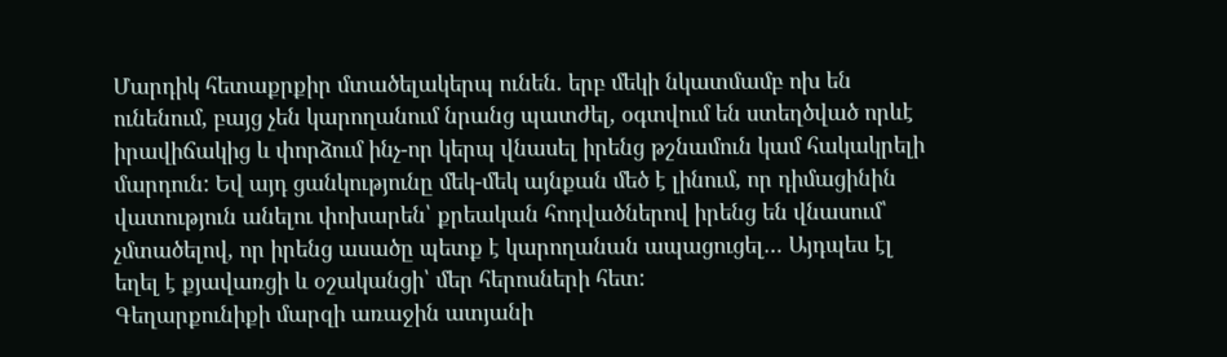Մարդիկ հետաքրքիր մտածելակերպ ունեն. երբ մեկի նկատմամբ ոխ են ունենում, բայց չեն կարողանում նրանց պատժել, օգտվում են ստեղծված որևէ իրավիճակից և փորձում ինչ-որ կերպ վնասել իրենց թշնամուն կամ հակակրելի մարդուն: Եվ այդ ցանկությունը մեկ-մեկ այնքան մեծ է լինում, որ դիմացինին վատություն անելու փոխարեն՝ քրեական հոդվածներով իրենց են վնասում՝ չմտածելով, որ իրենց ասածը պետք է կարողանան ապացուցել… Այդպես էլ եղել է քյավառցի և օշականցի՝ մեր հերոսների հետ:
Գեղարքունիքի մարզի առաջին ատյանի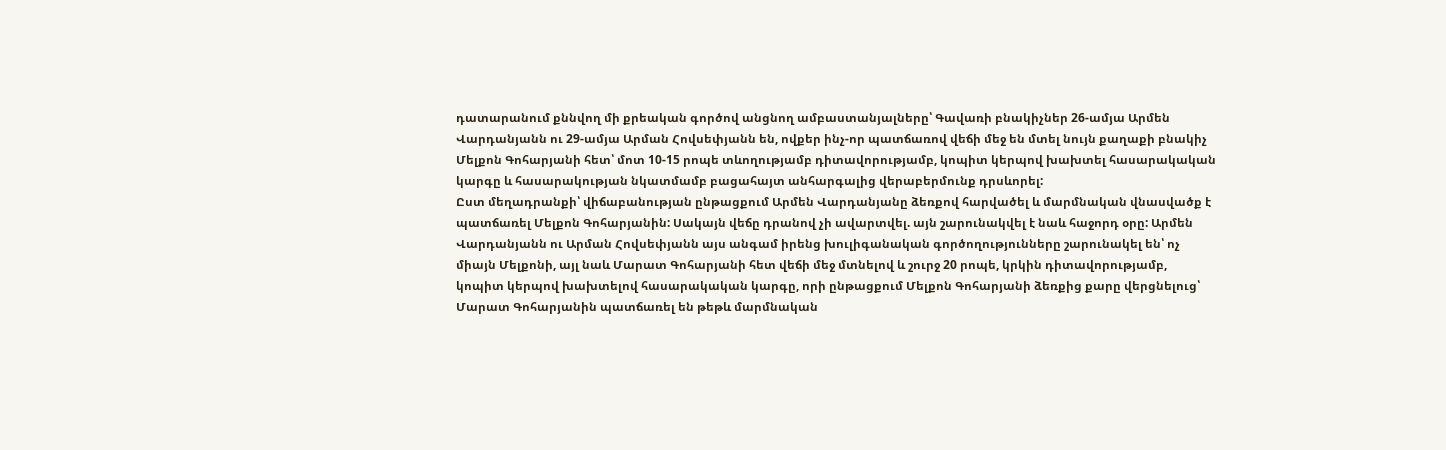դատարանում քննվող մի քրեական գործով անցնող ամբաստանյալները՝ Գավառի բնակիչներ 26-ամյա Արմեն Վարդանյանն ու 29-ամյա Արման Հովսեփյանն են, ովքեր ինչ-որ պատճառով վեճի մեջ են մտել նույն քաղաքի բնակիչ Մելքոն Գոհարյանի հետ՝ մոտ 10-15 րոպե տևողությամբ դիտավորությամբ, կոպիտ կերպով խախտել հասարակական կարգը և հասարակության նկատմամբ բացահայտ անհարգալից վերաբերմունք դրսևորել:
Ըստ մեղադրանքի՝ վիճաբանության ընթացքում Արմեն Վարդանյանը ձեռքով հարվածել և մարմնական վնասվածք է պատճառել Մելքոն Գոհարյանին: Սակայն վեճը դրանով չի ավարտվել. այն շարունակվել է նաև հաջորդ օրը: Արմեն Վարդանյանն ու Արման Հովսեփյանն այս անգամ իրենց խուլիգանական գործողությունները շարունակել են՝ ոչ միայն Մելքոնի, այլ նաև Մարատ Գոհարյանի հետ վեճի մեջ մտնելով և շուրջ 20 րոպե, կրկին դիտավորությամբ, կոպիտ կերպով խախտելով հասարակական կարգը, որի ընթացքում Մելքոն Գոհարյանի ձեռքից քարը վերցնելուց՝ Մարատ Գոհարյանին պատճառել են թեթև մարմնական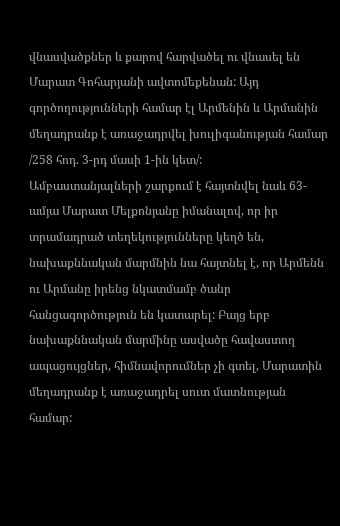վնասվածքներ և քարով հարվածել ու վնասել են Մարատ Գոհարյանի ավտոմեքենան: Այդ գործողությունների համար էլ Արմենին և Արմանին մեղադրանք է առաջադրվել խուլիգանության համար /258 հոդ. 3-րդ մասի 1-ին կետ/:
Ամբաստանյալների շարքում է հայտնվել նաև 63-ամյա Մարատ Մելքոնյանը իմանալով, որ իր տրամադրած տեղեկությունները կեղծ են, նախաքննական մարմնին նա հայտնել է, որ Արմենն ու Արմանը իրենց նկատմամբ ծանր հանցագործություն են կատարել: Բայց երբ նախաքննական մարմինը ասվածը հավաստող ապացույցներ, հիմնավորումներ չի գտել, Մարատին մեղադրանք է առաջադրել սուտ մատնության համար: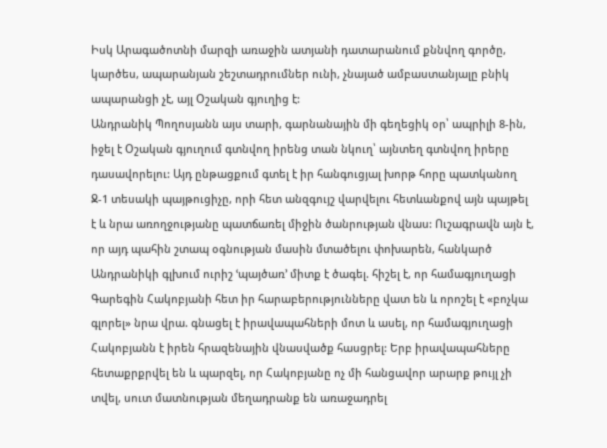Իսկ Արագածոտնի մարզի առաջին ատյանի դատարանում քննվող գործը, կարծես, ապարանյան շեշտադրումներ ունի, չնայած ամբաստանյալը բնիկ ապարանցի չէ, այլ Օշական գյուղից է:
Անդրանիկ Պողոսյանն այս տարի, գարնանային մի գեղեցիկ օր՝ ապրիլի 8-ին, իջել է Օշական գյուղում գտնվող իրենց տան նկուղ՝ այնտեղ գտնվող իրերը դասավորելու: Այդ ընթացքում գտել է իր հանգուցյալ խորթ հորը պատկանող Ջ-1 տեսակի պայթուցիչը, որի հետ անզգույշ վարվելու հետևանքով այն պայթել է և նրա առողջությանը պատճառել միջին ծանրության վնաս: Ուշագրավն այն է, որ այդ պահին շտապ օգնության մասին մտածելու փոխարեն, հանկարծ Անդրանիկի գլխում ուրիշ ՙպայծառ՚ միտք է ծագել. հիշել է, որ համագյուղացի Գարեգին Հակոբյանի հետ իր հարաբերությունները վատ են և որոշել է «բոչկա գլորել» նրա վրա. գնացել է իրավապահների մոտ և ասել, որ համագյուղացի Հակոբյանն է իրեն հրազենային վնասվածք հասցրել: Երբ իրավապահները հետաքրքրվել են և պարզել, որ Հակոբյանը ոչ մի հանցավոր արարք թույլ չի տվել, սուտ մատնության մեղադրանք են առաջադրել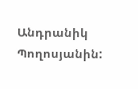Անդրանիկ Պողոսյանին: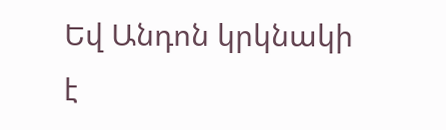Եվ Անդոն կրկնակի է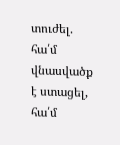տուժել. հա՛մ վնասվածք է ստացել, հա՛մ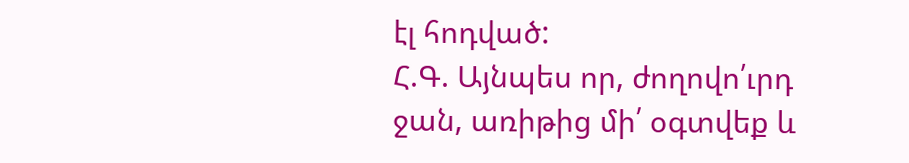էլ հոդված:
Հ.Գ. Այնպես որ, ժողովո՛ւրդ ջան, առիթից մի՛ օգտվեք և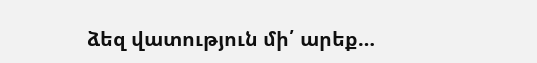ձեզ վատություն մի՛ արեք…